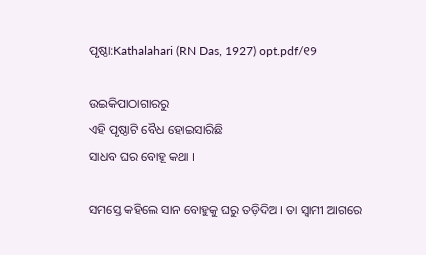ପୃଷ୍ଠା:Kathalahari (RN Das, 1927) opt.pdf/୧୨

ଉଇକିପାଠାଗାର‌ରୁ
ଏହି ପୃଷ୍ଠାଟି ବୈଧ ହୋଇସାରିଛି
ସାଧବ ଘର ବୋହୂ କଥା ।

ସମସ୍ତେ କହିଲେ ସାନ ବୋହୁକୁ ଘରୁ ତଡ଼ିଦିଅ । ତା ସ୍ୱାମୀ ଆଗରେ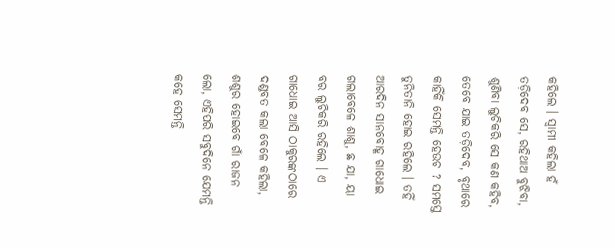କହିଲେ । ସ୍ୱାମୀ କହିଲା ହଁ ତଡ଼ିଦେବ ସେ, ରହିଥାଅ ବୁଝିବା, ଶୁଣିବା ଲୁଚିକରି ସେ କଣ କହିବ, ତେବେ ଯାଇ ତଡ଼ିଦେବ, ବୃଥାରେ କାହିଁକି ସେମନ୍ତି ହେଉଚ ? ସମସ୍ତେ ତୁନିତାନି ହୋଇ ରହିଲେ । ତହିଁ ଆରଦିନ ସାନବୋହୂ ଗାଧୋଇ ଗଲାବେଳେ ଶାଶୁ, ଛ ଯା, ୟା ବର ଲୁଚିକରି ରହିଲେ । ଏ ଗାଧୋଇ ଆସି ଠାକୁରଙ୍କଠାରେ ଦଣ୍ଡବତ କଲା ବେଳେ କହିଲା, ଶଶୁର ହୋଇବେ ଗାଁ ରାଜନ ଲୋ, ଏହିପରି ସବୁଦିନେ ଯେମନ୍ତି କହେ ସେମନ୍ତି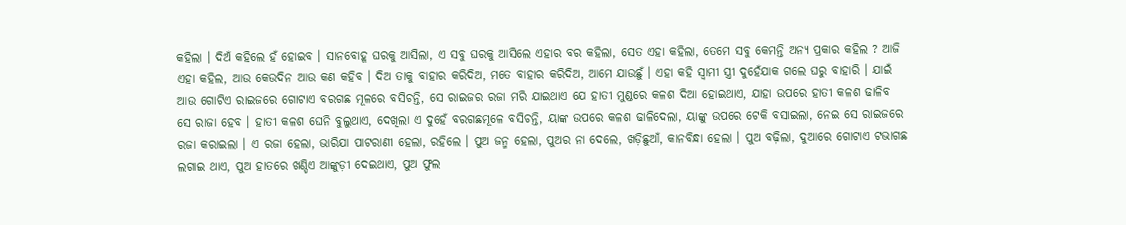କହିଲା । ଦିଅଁ କହିଲେ ହଁ ହୋଇବ । ସାନବୋହୂ ଘରକୁ ଆସିଲା, ଏ ସବୁ ଘରକୁ ଆସିଲେ ଏହାର ବର କହିଲା, ସେତ ଏହା କହିଲା, ତେମେ ସବୁ କେମନ୍ତି ଅନ୍ୟ ପ୍ରକାର କହିଲ ? ଆଜି ଏହା କହିଲ, ଆଉ କେଉଦିନ ଆଉ କଣ କହିବ । ଦିଅ ତାକୁ ବାହାର କରିଦିଅ, ମତେ ବାହାର କରିଦିଅ, ଆମେ ଯାଉଛୁଁ । ଏହା କହି ସ୍ୱାମୀ ସ୍ତ୍ରୀ ଦୁହେଁଯାକ ଗଲେ ଘରୁ ବାହାରି । ଯାଇଁ ଆଉ ଗୋଟିଏ ରାଇଜରେ ଗୋଟାଏ ବରଗଛ ମୂଳରେ ବସିଚନ୍ତି, ସେ ରାଇଜର ରଜା ମରି ଯାଇଥାଏ ଯେ ହାତୀ ମୁଣ୍ଡରେ କଳଶ ଦିଆ ହୋଇଥାଏ, ଯାହା ଉପରେ ହାତୀ କଳଶ ଢାଳିବ ସେ ରାଜା ହେବ । ହାତୀ କଳଶ ଘେନି ବୁଲୁଥାଏ, ଦେଖିଲା ଏ ଦୁହେଁ ବରଗଛମୂଳେ ବସିଚନ୍ତି, ୟାଙ୍କ ଉପରେ କଳଶ ଢାଳିଦେଲା, ୟାଙ୍କୁ ଉପରେ ଟେକି ବସାଇଲା, ନେଇ ସେ ରାଇଜରେ ରଜା କରାଇଲା । ଏ ରଜା ହେଲା, ଭାରିଯା ପାଟରାଣୀ ହେଲା, ରହିଲେ । ପୁଅ ଜନ୍ମ ହେଲା, ପୁଅର ନା ଦେଲେ, ଖଡ଼ିଛୁଆଁ, କାନବିନ୍ଧା ହେଲା । ପୁଅ ବଢ଼ିଲା, ଦୁଆରେ ଗୋଟାଏ ଟଭାଗଛ ଲଗାଇ ଥାଏ, ପୁଅ ହାତରେ ଖଣ୍ଡିଏ ଆଙ୍କୁଡ଼ୀ ଦେଇଥାଏ, ପୁଅ ଫୁଲ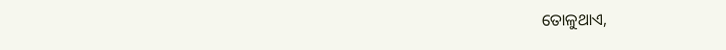ତୋଳୁଥାଏ,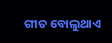ଗୀତ ବୋଲୁଥାଏ